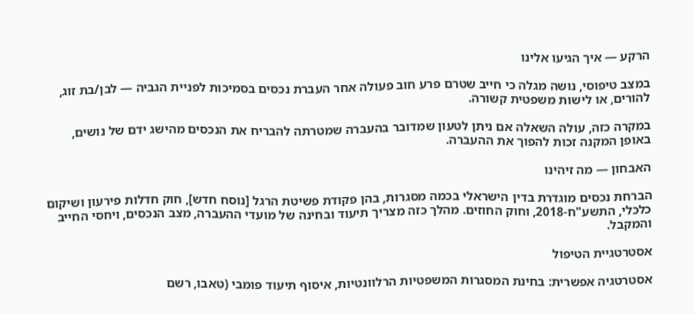הרקע — איך הגיעו אלינו

במצב טיפוסי, נושה מגלה כי חייב שטרם פרע חוב פעולה אחר העברת נכסים בסמיכות לפניית הגביה — לבן/בת זוג, להורים, או לישות משפטית קשורה.

במקרה כזה, עולה השאלה אם ניתן לטעון שמדובר בהעברה שמטרתה להבריח את הנכסים מהישג ידם של נושים, באופן המקנה זכות להפוך את ההעברה.

האבחון — מה זיהינו

הברחת נכסים מוגדרת בדין הישראלי בכמה מסגרות, בהן פקודת פשיטת הרגל [נוסח חדש], חוק חדלות פירעון ושיקום כלכלי, התשע"ח-2018, וחוק החוזים. מהלך כזה מצריך תיעוד ובחינה של מועדי ההעברה, מצב הנכסים, ויחסי החייב והמקבל.

אסטרטגיית הטיפול

אסטרטגיה אפשרית: בחינת המסגרות המשפטיות הרלוונטיות, איסוף תיעוד פומבי (טאבו, רשם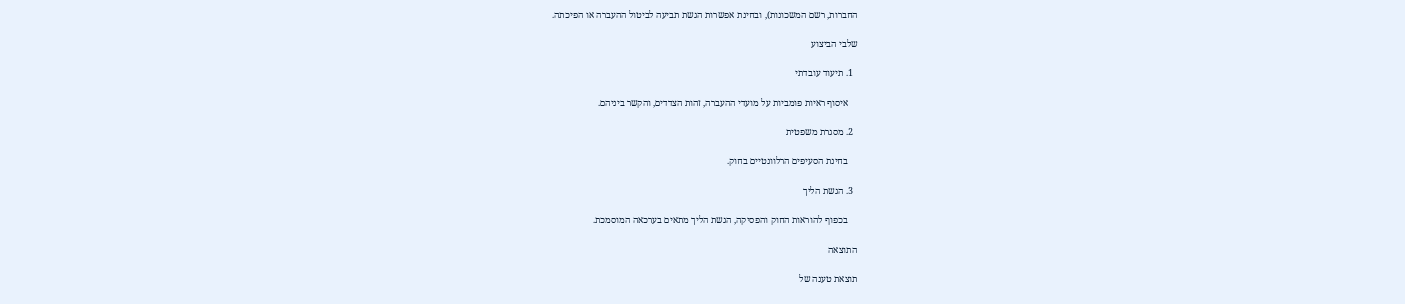החברות, רשם המשכונות), ובחינת אפשרות הגשת תביעה לביטול ההעברה או הפיכתה.

שלבי הביצוע

  1. תיעוד עובדתי

    איסוף ראיות פומביות על מועדי ההעברה, זהות הצדדים, והקשר ביניהם.

  2. מסגרת משפטית

    בחינת הסעיפים הרלוונטיים בחוק.

  3. הגשת הליך

    בכפוף להוראות החוק והפסיקה, הגשת הליך מתאים בערכאה המוסמכת.

התוצאה

תוצאת טענה של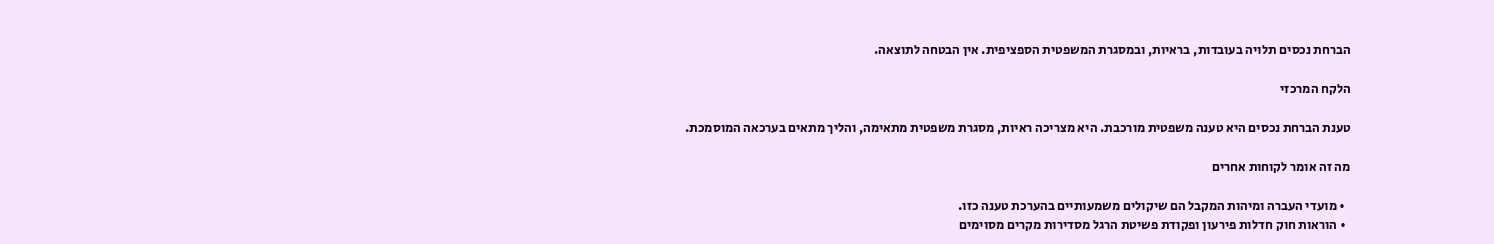הברחת נכסים תלויה בעובדות, בראיות, ובמסגרת המשפטית הספציפית. אין הבטחה לתוצאה.

הלקח המרכזי

טענת הברחת נכסים היא טענה משפטית מורכבת. היא מצריכה ראיות, מסגרת משפטית מתאימה, והליך מתאים בערכאה המוסמכת.

מה זה אומר לקוחות אחרים

  • מועדי העברה ומיהות המקבל הם שיקולים משמעותיים בהערכת טענה כזו.
  • הוראות חוק חדלות פירעון ופקודת פשיטת הרגל מסדירות מקרים מסוימים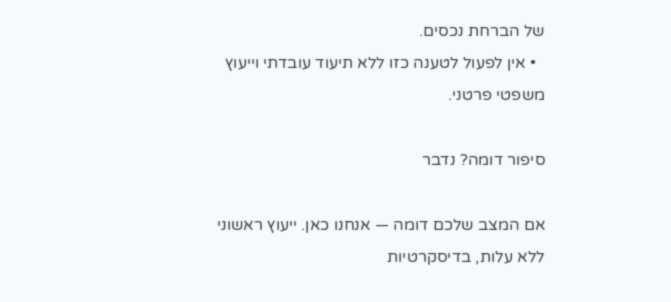של הברחת נכסים.
  • אין לפעול לטענה כזו ללא תיעוד עובדתי וייעוץ משפטי פרטני.

סיפור דומה? נדבר

אם המצב שלכם דומה — אנחנו כאן. ייעוץ ראשוני ללא עלות, בדיסקרטיות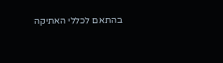בהתאם לכללי האתיקה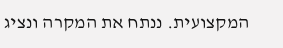המקצועית. ננתח את המקרה ונציג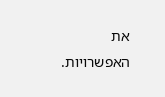את האפשרויות.